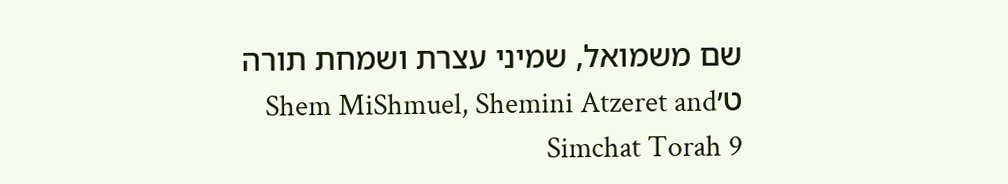שם משמואל, שמיני עצרת ושמחת תורה ט׳Shem MiShmuel, Shemini Atzeret and Simchat Torah 9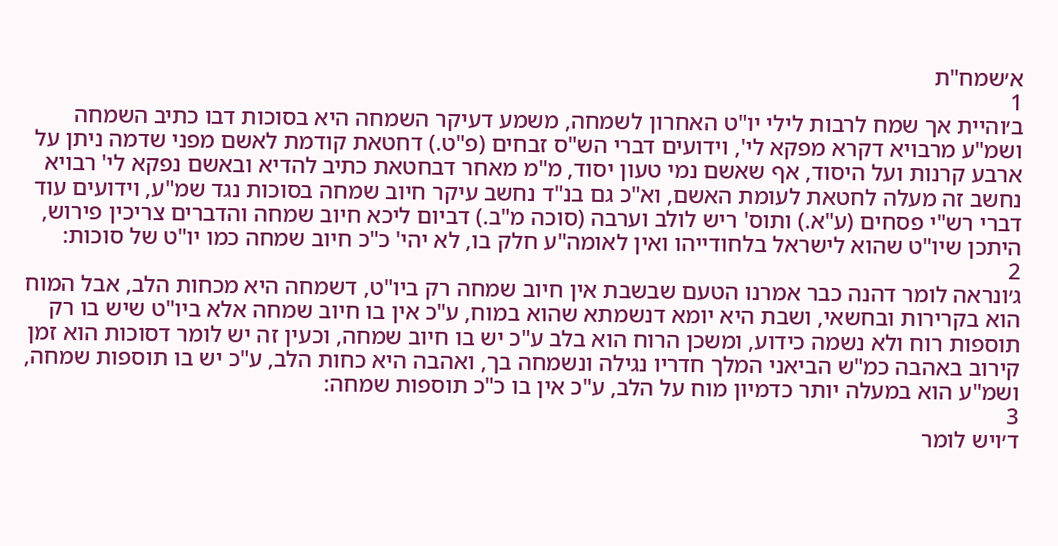א׳שמח"ת
1
ב׳והיית אך שמח לרבות לילי יו"ט האחרון לשמחה, משמע דעיקר השמחה היא בסוכות דבו כתיב השמחה ושמ"ע מרבויא דקרא מפקא לי', וידועים דברי הש"ס זבחים (פ"ט.) דחטאת קודמת לאשם מפני שדמה ניתן על ארבע קרנות ועל היסוד, אף שאשם נמי טעון יסוד, מ"מ מאחר דבחטאת כתיב להדיא ובאשם נפקא לי' רבויא נחשב זה מעלה לחטאת לעומת האשם, וא"כ גם בנ"ד נחשב עיקר חיוב שמחה בסוכות נגד שמ"ע, וידועים עוד דברי רש"י פסחים (ע"א.) ותוס' ריש לולב וערבה (סוכה מ"ב.) דביום ליכא חיוב שמחה והדברים צריכין פירוש, היתכן שיו"ט שהוא לישראל בלחודייהו ואין לאומה"ע חלק בו, לא יהי' כ"כ חיוב שמחה כמו יו"ט של סוכות:
2
ג׳ונראה לומר דהנה כבר אמרנו הטעם שבשבת אין חיוב שמחה רק ביו"ט, דשמחה היא מכחות הלב, אבל המוח הוא בקרירות ובחשאי, ושבת היא יומא דנשמתא שהוא במוח, ע"כ אין בו חיוב שמחה אלא ביו"ט שיש בו רק תוספות רוח ולא נשמה כידוע, ומשכן הרוח הוא בלב ע"כ יש בו חיוב שמחה, וכעין זה יש לומר דסוכות הוא זמן קירוב באהבה כמ"ש הביאני המלך חדריו נגילה ונשמחה בך, ואהבה היא כחות הלב, ע"כ יש בו תוספות שמחה, ושמ"ע הוא במעלה יותר כדמיון מוח על הלב, ע"כ אין בו כ"כ תוספות שמחה:
3
ד׳ויש לומר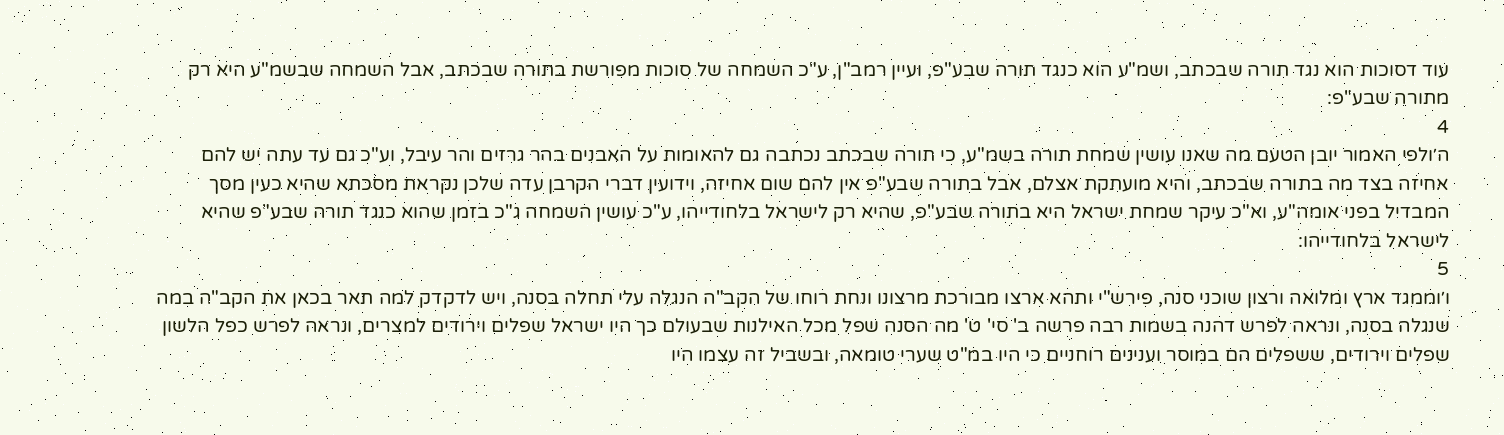עוד דסוכות הוא נגד תורה שבכתב, ושמ"ע הוא כנגד תורה שבע"פ, ועיין רמב"ן, ע"כ השמחה של סוכות מפורשת בתורה שבכתב, אבל השמחה שבשמ"ע היא רק מתורה שבע"פ:
4
ה׳ולפי האמור יובן הטעם מה שאנו עושין שמחת תורה בשמ"ע, כי תורה שבכתב נכתבה גם להאומות על האבנים בהר גרזים והר עיבל, וע"כ גם עד עתה יש להם אחיזה בצד מה בתורה שבכתב, והיא מועתקת אצלם, אבל בתורה שבע"פ אין להם שום אחיזה, וידועין דברי הקרבן עדה שלכן נקראת מסכתא שהיא כעין מסך המבדיל בפני אומה"ע, וא"כ עיקר שמחת ישראל היא בתורה שבע"פ, שהיא רק לישראל בלחודייהו, ע"כ עושין השמחה ג"כ בזמן שהוא כנגד תורה שבע"פ שהיא לישראל בלחודייהו:
5
ו׳וממגד ארץ ומלואה ורצון שוכני סנה, פירש"י ותהא ארצו מבורכת מרצונו ונחת רוחו של הקב"ה הנגלה עלי תחלה בסנה, ויש לדקדק למה תאר בכאן את הקב"ה במה שנגלה בסנה, ונראה לפרש דהנה בשמות רבה פרשה ב' סי' ט' מה הסנה שפל מכל האילנות שבעולם כך היו ישראל שפלים וירודים למצרים, ונראה לפרש כפל הלשון שפלים וירודים, ששפלים הם במוסר וענינים רוחניים כי היו במ"ט שערי טומאה, ובשביל זה עצמו היו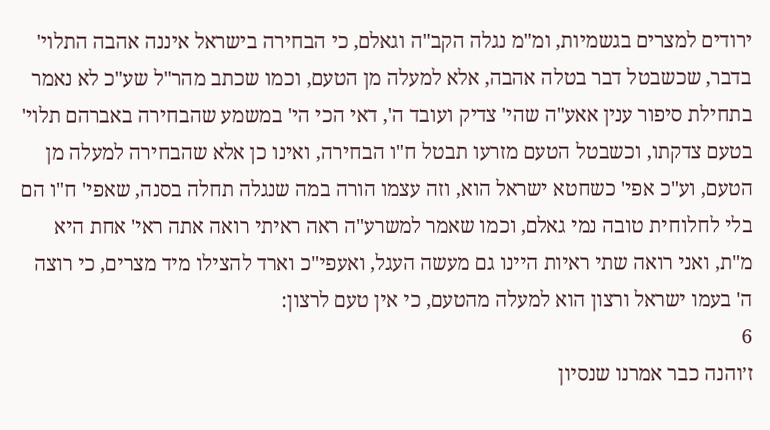ירודים למצרים בגשמיות, ומ"מ נגלה הקב"ה וגאלם, כי הבחירה בישראל איננה אהבה התלוי' בדבר, שכשבטל דבר בטלה אהבה, אלא למעלה מן הטעם, וכמו שכתב מהר"ל שע"כ לא נאמר בתחילת סיפור ענין אאע"ה שהי' צדיק ועובד ה', דאי הכי הי' במשמע שהבחירה באברהם תלוי' בטעם צדקתו, וכשבטל הטעם מזרעו תבטל ח"ו הבחירה, ואינו כן אלא שהבחירה למעלה מן הטעם, וע"כ אפי' כשחטא ישראל הוא, וזה עצמו הורה במה שנגלה תחלה בסנה, שאפי' ח"ו הם בלי לחלוחית טובה נמי גאלם, וכמו שאמר למשרע"ה ראה ראיתי רואה אתה ראי' אחת היא מ"ת, ואני רואה שתי ראיות היינו גם מעשה העגל, ואעפי"כ וארד להצילו מיד מצרים, כי רוצה ה' בעמו ישראל ורצון הוא למעלה מהטעם, כי אין טעם לרצון:
6
ז׳והנה כבר אמרנו שנסיון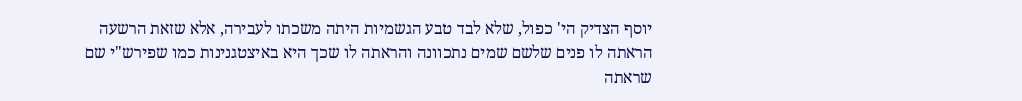יוסף הצדיק הי' כפול, שלא לבד טבע הגשמיות היתה משכתו לעבירה, אלא שזאת הרשעה הראתה לו פנים שלשם שמים נתכוונה והראתה לו שכך היא באיצטגנינות כמו שפירש"י שם שראתה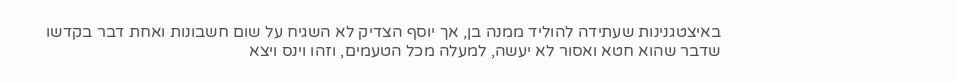באיצטגנינות שעתידה להוליד ממנה בן, אך יוסף הצדיק לא השגיח על שום חשבונות ואחת דבר בקדשו שדבר שהוא חטא ואסור לא יעשה, למעלה מכל הטעמים, וזהו וינס ויצא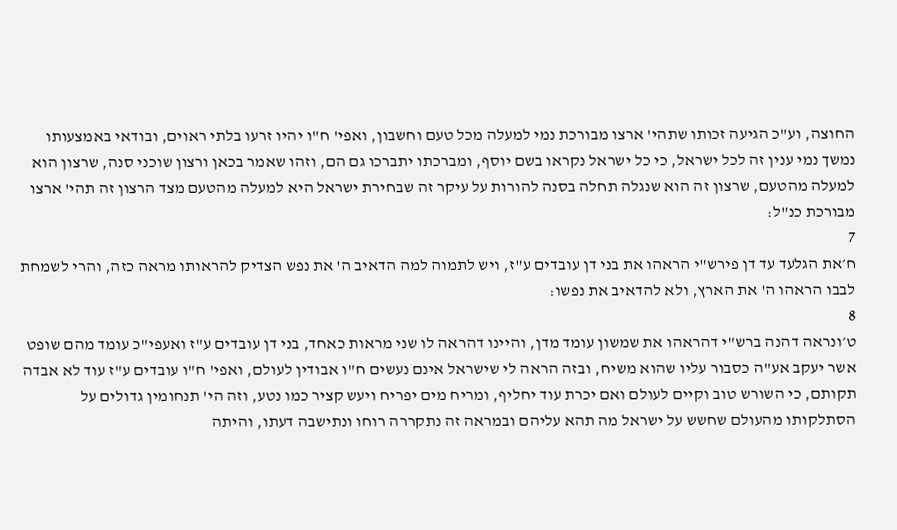החוצה, וע"כ הגיעה זכותו שתהי' ארצו מבורכת נמי למעלה מכל טעם וחשבון, ואפי' ח"ו יהיו זרעו בלתי ראוים, ובודאי באמצעותו נמשך נמי ענין זה לכל ישראל, כי כל ישראל נקראו בשם יוסף, ומברכתו יתברכו גם הם, וזהו שאמר בכאן ורצון שוכני סנה, שרצון הוא למעלה מהטעם, שרצון זה הוא שנגלה תחלה בסנה להורות על עיקר זה שבחירת ישראל היא למעלה מהטעם מצד הרצון זה תהי' ארצו מבורכת כנ"ל:
7
ח׳את הגלעד עד דן פירש"י הראהו את בני דן עובדים ע"ז, ויש לתמוה למה הדאיב ה' את נפש הצדיק להראותו מראה כזה, והרי לשמחת לבבו הראהו ה' את הארץ, ולא להדאיב את נפשו:
8
ט׳ונראה דהנה ברש"י דהראהו את שמשון עומד מדן, והיינו דהראה לו שני מראות כאחד, בני דן עובדים ע"ז ואעפי"כ עומד מהם שופט אשר יעקב אע"ה כסבור עליו שהוא משיח, ובזה הראה לי שישראל אינם נעשים ח"ו אבודין לעולם, ואפי' ח"ו עובדים ע"ז עוד לא אבדה תקותם, כי השורש טוב וקיים לעולם ואם יכרת עוד יחליף, ומריח מים יפריח ויעש קציר כמו נטע, וזה הי' תנחומין גדולים על הסתלקותו מהעולם שחשש על ישראל מה תהא עליהם ובמראה זה נתקררה רוחו ונתישבה דעתו, והיתה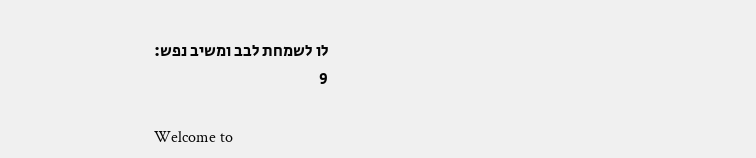לו לשמחת לבב ומשיב נפש:
9

Welcome to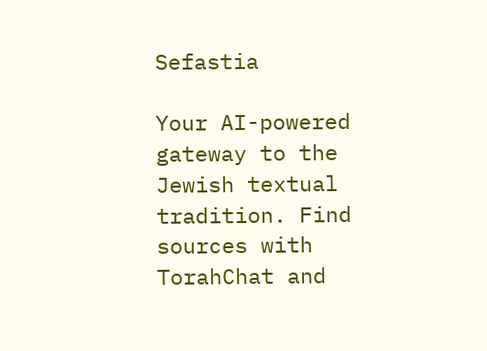Sefastia

Your AI-powered gateway to the Jewish textual tradition. Find sources with TorahChat and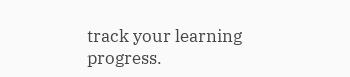track your learning progress.